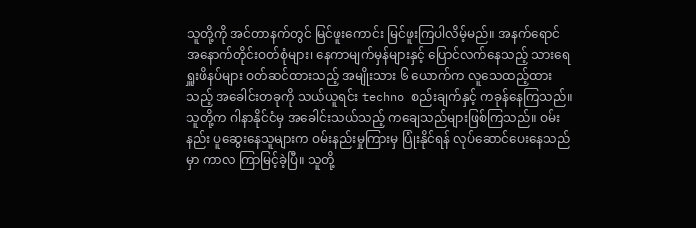သူတို့ကို အင်တာနက်တွင် မြင်ဖူးကောင်း မြင်ဖူးကြပါလိမ့်မည်။ အနက်ရောင် အနောက်တိုင်းဝတ်စုံများ၊ နေကာမျက်မှန်များနှင့် ပြောင်လက်နေသည့် သားရေ ရှူးဖိနပ်များ ဝတ်ဆင်ထားသည့် အမျိုးသား ၆ ယောက်က လူသေထည့်ထားသည့် အခေါင်းတခုကို သယ်ယူရင်း techno စည်းချက်နှင့် ကခုန်နေကြသည်။
သူတို့က ဂါနာနိုင်ငံမှ အခေါင်းသယ်သည့် ကချေသည်များဖြစ်ကြသည်။ ဝမ်းနည်း ပူဆွေးနေသူများက ဝမ်းနည်းမှုကြားမှ ပြုံးနိုင်ရန် လုပ်ဆောင်ပေးနေသည်မှာ ကာလ ကြာမြင့်ခဲ့ပြီ။ သူတို့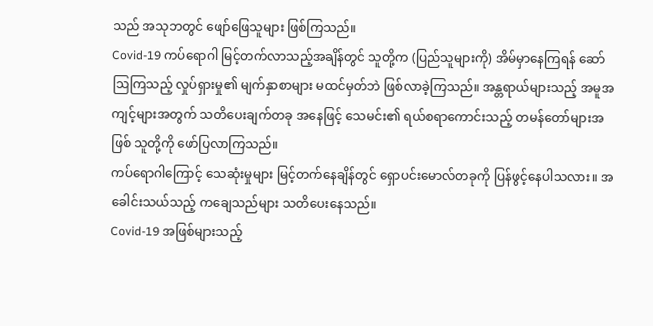သည် အသုဘတွင် ဖျော်ဖြေသူများ ဖြစ်ကြသည်။
Covid-19 ကပ်ရောဂါ မြင့်တက်လာသည့်အချိန်တွင် သူတို့က (ပြည်သူများကို) အိမ်မှာနေကြရန် ဆော်ဩကြသည့် လှုပ်ရှားမှု၏ မျက်နှာစာများ မထင်မှတ်ဘဲ ဖြစ်လာခဲ့ကြသည်။ အန္တရာယ်များသည့် အမူအကျင့်များအတွက် သတိပေးချက်တခု အနေဖြင့် သေမင်း၏ ရယ်စရာကောင်းသည့် တမန်တော်များအဖြစ် သူတို့ကို ဖော်ပြလာကြသည်။
ကပ်ရောဂါကြောင့် သေဆုံးမှုများ မြင့်တက်နေချိန်တွင် ရှောပင်းမောလ်တခုကို ပြန်ဖွင့်နေပါသလား။ အခေါင်းသယ်သည့် ကချေသည်များ သတိပေးနေသည်။
Covid-19 အဖြစ်များသည့်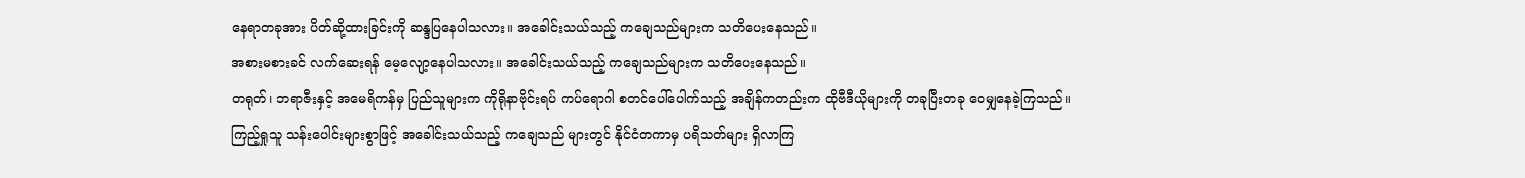နေရာတခုအား ပိတ်ဆို့ထားခြင်းကို ဆန္ဒပြနေပါသလား။ အခေါင်းသယ်သည့် ကချေသည်များက သတိပေးနေသည်။
အစားမစားခင် လက်ဆေးရန် မေ့လျော့နေပါသလား။ အခေါင်းသယ်သည့် ကချေသည်များက သတိပေးနေသည်။
တရုတ်၊ ဘရာဇီးနှင့် အမေရိကန်မှ ပြည်သူများက ကိုရိုနာဗိုင်းရပ် ကပ်ရောဂါ စတင်ပေါ်ပေါက်သည့် အချိန်ကတည်းက ထိုဗီဒီယိုများကို တခုပြီးတခု ဝေမျှနေခဲ့ကြသည်။ ကြည့်ရှုသူ သန်းပေါင်းများစွာဖြင့် အခေါင်းသယ်သည့် ကချေသည် များတွင် နိုင်ငံတကာမှ ပရိသတ်များ ရှိလာကြ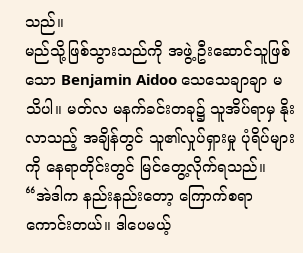သည်။
မည်သို့ဖြစ်သွားသည်ကို အဖွဲ့ ဦးဆောင်သူဖြစ်သော Benjamin Aidoo သေသေချာချာ မသိပါ။ မတ်လ မနက်ခင်းတခု၌ သူအိပ်ရာမှ နိုးလာသည့် အချိန်တွင် သူ၏လှုပ်ရှားမှု ပုံရိပ်များကို နေရာတိုင်းတွင် မြင်တွေ့လိုက်ရသည်။
“အဲဒါက နည်းနည်းတော့ ကြောက်စရာ ကောင်းတယ်။ ဒါပေမယ့်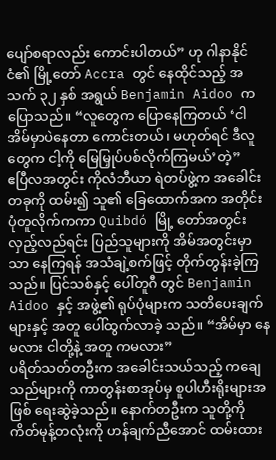ပျော်စရာလည်း ကောင်းပါတယ်” ဟု ဂါနာနိုင်ငံ၏ မြို့တော် Accra တွင် နေထိုင်သည့် အသက် ၃၂ နှစ် အရွယ် Benjamin Aidoo ကပြောသည်။ “လူတွေက ပြောနေကြတယ် ‘ငါ အိမ်မှာပဲနေတာ ကောင်းတယ်၊ မဟုတ်ရင် ဒီလူတွေက ငါ့ကို မြေမြှုပ်ပစ်လိုက်ကြမယ်’တဲ့”
ဧပြီလအတွင်း ကိုလံဘီယာ ရဲတပ်ဖွဲ့က အခေါင်းတခုကို ထမ်း၍ သူ၏ ခြေထောက်အက အတိုင်း ပုံတူလိုက်ကကာ Quibdó မြို့ တော်အတွင်း လှည့်လည်ရင်း ပြည်သူများကို အိမ်အတွင်းမှာသာ နေကြရန် အသံချဲ့စက်ဖြင့် တိုက်တွန်းခဲ့ကြသည်။ ပြင်သစ်နှင့် ပေါ်တူဂီ တွင် Benjamin Aidoo နှင့် အဖွဲ့၏ ရုပ်ပုံများက သတိပေးချက်များနှင့် အတူ ပေါ်ထွက်လာခဲ့ သည်။ “အိမ်မှာ နေမလား ငါတို့နဲ့ အတူ ကမလား”
ပရိတ်သတ်တဦးက အခေါင်းသယ်သည့် ကချေသည်များကို ကာတွန်းစာအုပ်မှ စူပါဟီးရိုးများအဖြစ် ရေးဆွဲခဲ့သည်။ နောက်တဦးက သူတို့ကို ကိတ်မုန့်တလုံးကို ဟန်ချက်ညီအောင် ထမ်းထား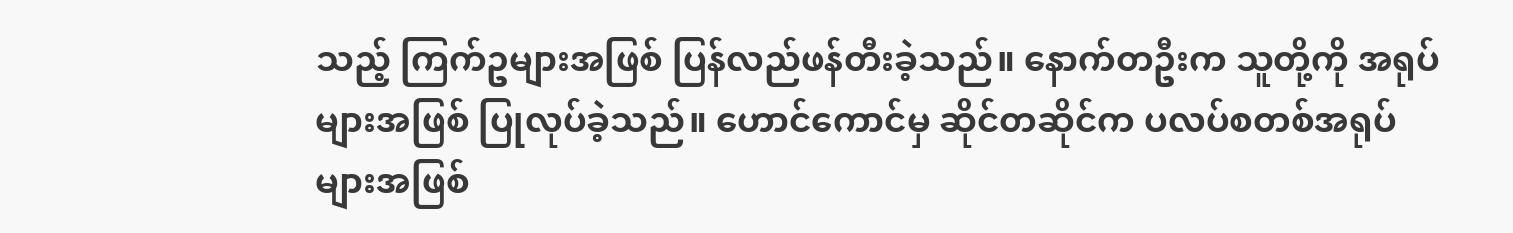သည့် ကြက်ဥများအဖြစ် ပြန်လည်ဖန်တီးခဲ့သည်။ နောက်တဦးက သူတို့ကို အရုပ်များအဖြစ် ပြုလုပ်ခဲ့သည်။ ဟောင်ကောင်မှ ဆိုင်တဆိုင်က ပလပ်စတစ်အရုပ်များအဖြစ်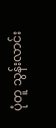ပုံတူ သွန်းလာင်း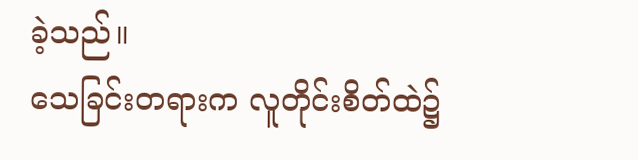ခဲ့သည်။
သေခြင်းတရားက လူတိုင်းစိတ်ထဲ၌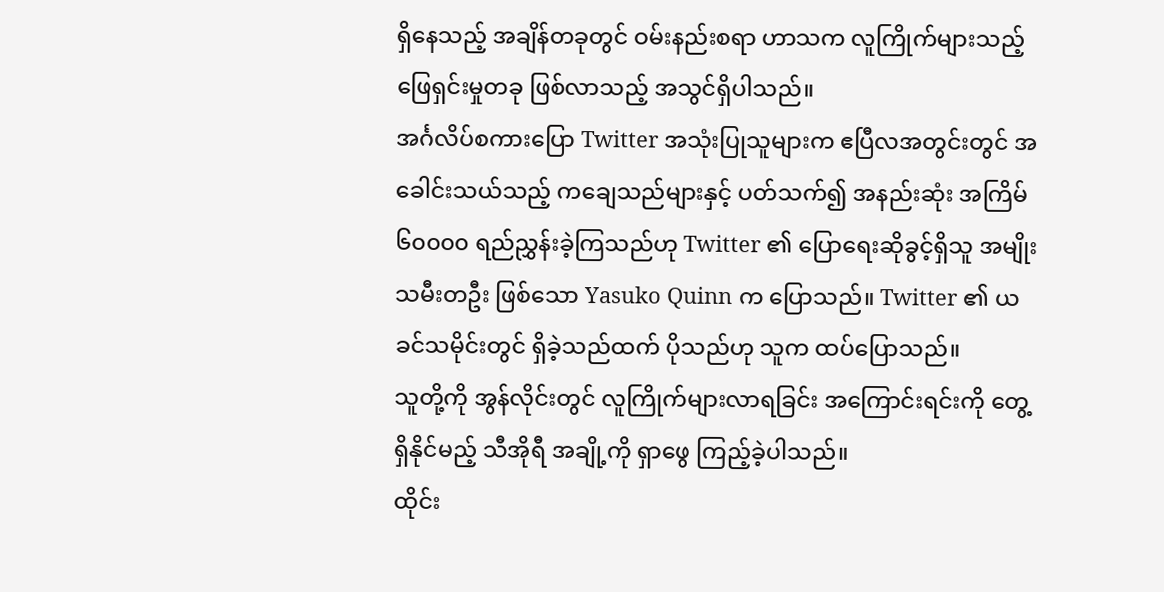ရှိနေသည့် အချိန်တခုတွင် ဝမ်းနည်းစရာ ဟာသက လူကြိုက်များသည့် ဖြေရှင်းမှုတခု ဖြစ်လာသည့် အသွင်ရှိပါသည်။
အင်္ဂလိပ်စကားပြော Twitter အသုံးပြုသူများက ဧပြီလအတွင်းတွင် အခေါင်းသယ်သည့် ကချေသည်များနှင့် ပတ်သက်၍ အနည်းဆုံး အကြိမ် ၆၀၀၀၀ ရည်ညွှန်းခဲ့ကြသည်ဟု Twitter ၏ ပြောရေးဆိုခွင့်ရှိသူ အမျိုးသမီးတဦး ဖြစ်သော Yasuko Quinn က ပြောသည်။ Twitter ၏ ယခင်သမိုင်းတွင် ရှိခဲ့သည်ထက် ပိုသည်ဟု သူက ထပ်ပြောသည်။
သူတို့ကို အွန်လိုင်းတွင် လူကြိုက်များလာရခြင်း အကြောင်းရင်းကို တွေ့ရှိနိုင်မည့် သီအိုရီ အချို့ကို ရှာဖွေ ကြည့်ခဲ့ပါသည်။
ထိုင်း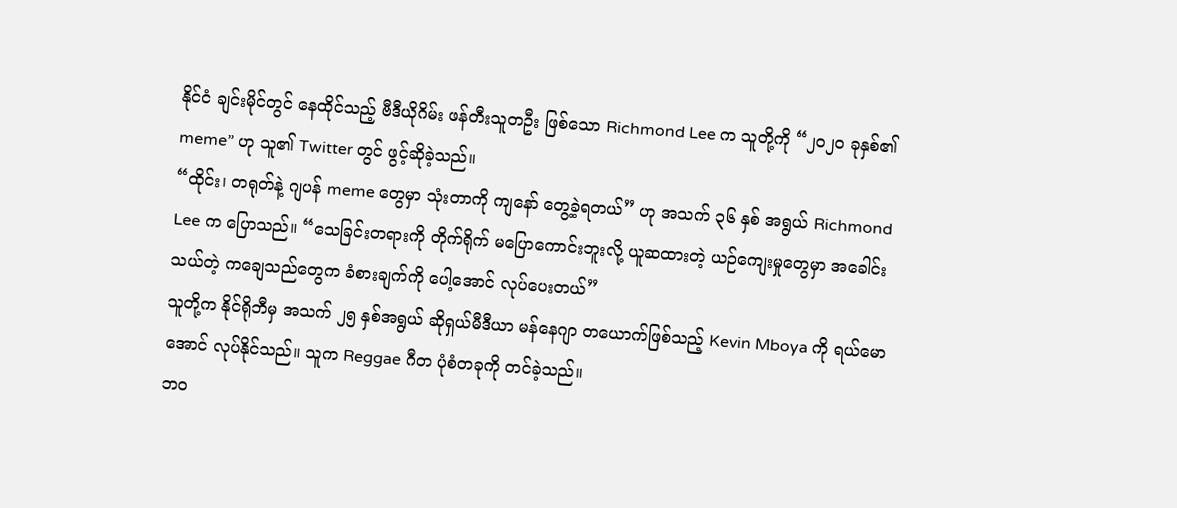နိုင်ငံ ချင်းမိုင်တွင် နေထိုင်သည့် ဗီဒီယိုဂိမ်း ဖန်တီးသူတဦး ဖြစ်သော Richmond Lee က သူတို့ကို “၂၀၂၀ ခုနှစ်၏ meme” ဟု သူ၏ Twitter တွင် ဖွင့်ဆိုခဲ့သည်။
“ထိုင်း၊ တရုတ်နဲ့ ဂျပန် meme တွေမှာ သုံးတာကို ကျနော် တွေ့ခဲ့ရတယ်” ဟု အသက် ၃၆ နှစ် အရွယ် Richmond Lee က ပြောသည်။ “သေခြင်းတရားကို တိုက်ရိုက် မပြောကောင်းဘူးလို့ ယူဆထားတဲ့ ယဉ်ကျေးမှုတွေမှာ အခေါင်းသယ်တဲ့ ကချေသည်တွေက ခံစားချက်ကို ပေါ့အောင် လုပ်ပေးတယ်”
သူတို့က နိုင်ရိုဘီမှ အသက် ၂၅ နှစ်အရွယ် ဆိုရှယ်မီဒီယာ မန်နေဂျာ တယောက်ဖြစ်သည့် Kevin Mboya ကို ရယ်မောအောင် လုပ်နိုင်သည်။ သူက Reggae ဂီတ ပုံစံတခုကို တင်ခဲ့သည်။
ဘဝ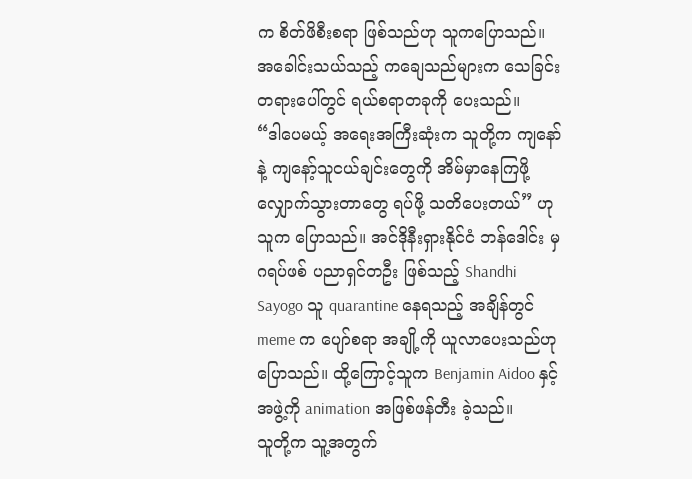က စိတ်ဖိစီးစရာ ဖြစ်သည်ဟု သူကပြောသည်။ အခေါင်းသယ်သည့် ကချေသည်များက သေခြင်းတရားပေါ်တွင် ရယ်စရာတခုကို ပေးသည်။
“ဒါပေမယ့် အရေးအကြီးဆုံးက သူတို့က ကျနော်နဲ့ ကျနော့်သူငယ်ချင်းတွေကို အိမ်မှာနေကြဖို့ လျှောက်သွားတာတွေ ရပ်ဖို့ သတိပေးတယ်” ဟု သူက ပြောသည်။ အင်ဒိုနီးရှားနိုင်ငံ ဘန်ဒေါင်း မှ ဂရပ်ဖစ် ပညာရှင်တဦး ဖြစ်သည့် Shandhi Sayogo သူ quarantine နေရသည့် အချိန်တွင် meme က ပျော်စရာ အချို့ကို ယူလာပေးသည်ဟု ပြောသည်။ ထို့ကြောင့်သူက Benjamin Aidoo နှင့် အဖွဲ့ကို animation အဖြစ်ဖန်တီး ခဲ့သည်။
သူတို့က သူ့အတွက်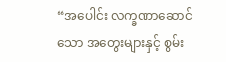“အပေါင်း လက္ခဏာဆောင်သော အတွေးများနှင့် စွမ်း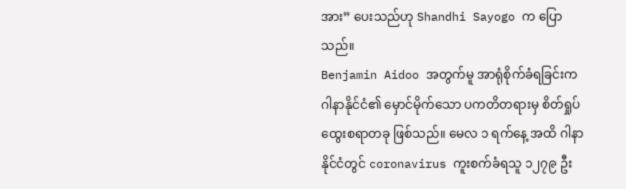အား” ပေးသည်ဟု Shandhi Sayogo က ပြောသည်။
Benjamin Aidoo အတွက်မူ အာရုံစိုက်ခံရခြင်းက ဂါနာနိုင်ငံ၏ မှောင်မိုက်သော ပကတိတရားမှ စိတ်ရှုပ်ထွေးစရာတခု ဖြစ်သည်။ မေလ ၁ ရက်နေ့ အထိ ဂါနာနိုင်ငံတွင် coronavirus ကူးစက်ခံရသူ ၁၂၇၉ ဦး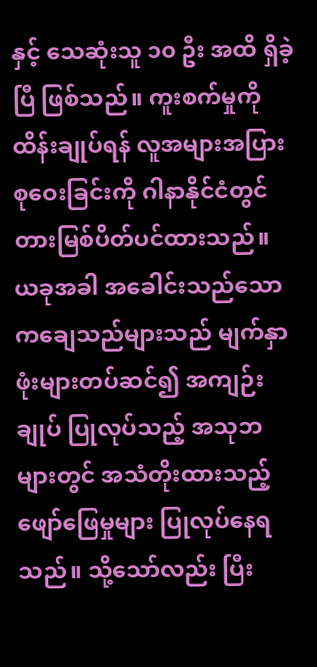နှင့် သေဆုံးသူ ၁၀ ဦး အထိ ရှိခဲ့ပြီ ဖြစ်သည်။ ကူးစက်မှုကို ထိန်းချုပ်ရန် လူအများအပြားစုဝေးခြင်းကို ဂါနာနိုင်ငံတွင် တားမြစ်ပိတ်ပင်ထားသည်။
ယခုအခါ အခေါင်းသည်သော ကချေသည်များသည် မျက်နှာဖုံးများတပ်ဆင်၍ အကျဉ်းချုပ် ပြုလုပ်သည့် အသုဘများတွင် အသံတိုးထားသည့် ဖျော်ဖြေမှုများ ပြုလုပ်နေရသည်။ သို့သော်လည်း ပြီး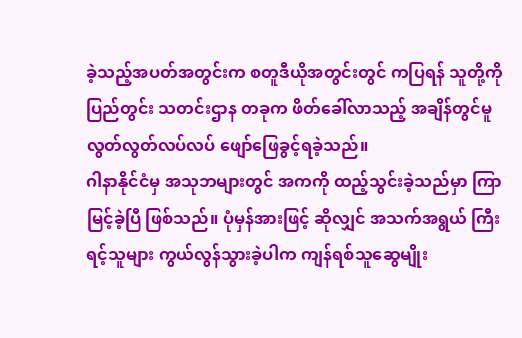ခဲ့သည့်အပတ်အတွင်းက စတူဒီယိုအတွင်းတွင် ကပြရန် သူတို့ကို ပြည်တွင်း သတင်းဌာန တခုက ဖိတ်ခေါ်လာသည့် အချိန်တွင်မူ လွတ်လွတ်လပ်လပ် ဖျော်ဖြေခွင့်ရခဲ့သည်။
ဂါနာနိုင်ငံမှ အသုဘများတွင် အကကို ထည့်သွင်းခဲ့သည်မှာ ကြာမြင့်ခဲ့ပြီ ဖြစ်သည်။ ပုံမှန်အားဖြင့် ဆိုလျှင် အသက်အရွယ် ကြီးရင့်သူများ ကွယ်လွန်သွားခဲ့ပါက ကျန်ရစ်သူဆွေမျိုး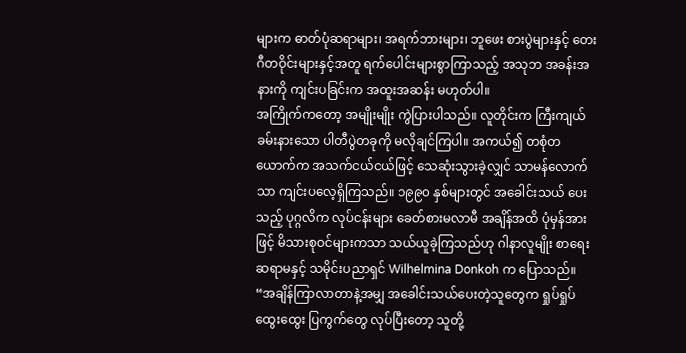များက ဓာတ်ပုံဆရာများ၊ အရက်ဘားများ၊ ဘူဖေး စားပွဲများနှင့် တေးဂီတဝိုင်းများနှင့်အတူ ရက်ပေါင်းများစွာကြာသည့် အသုဘ အခန်းအနားကို ကျင်းပခြင်းက အထူးအဆန်း မဟုတ်ပါ။
အကြိုက်ကတော့ အမျိုးမျိုး ကွဲပြားပါသည်။ လူတိုင်းက ကြီးကျယ်ခမ်းနားသော ပါတီပွဲတခုကို မလိုချင်ကြပါ။ အကယ်၍ တစုံတယောက်က အသက်ငယ်ငယ်ဖြင့် သေဆုံးသွားခဲ့လျှင် သာမန်လောက်သာ ကျင်းပလေ့ရှိကြသည်။ ၁၉၉၀ နှစ်များတွင် အခေါင်းသယ် ပေးသည့် ပုဂ္ဂလိက လုပ်ငန်းများ ခေတ်စားမလာမီ အချိန်အထိ ပုံမှန်အားဖြင့် မိသားစုဝင်များကသာ သယ်ယူခဲ့ကြသည်ဟု ဂါနာလူမျိုး စာရေးဆရာမနှင့် သမိုင်းပညာရှင် Wilhelmina Donkoh က ပြောသည်။
“အချိန်ကြာလာတာနဲ့အမျှ အခေါင်းသယ်ပေးတဲ့သူတွေက ရှုပ်ရှုပ်ထွေးထွေး ပြကွက်တွေ လုပ်ပြီးတော့ သူတို့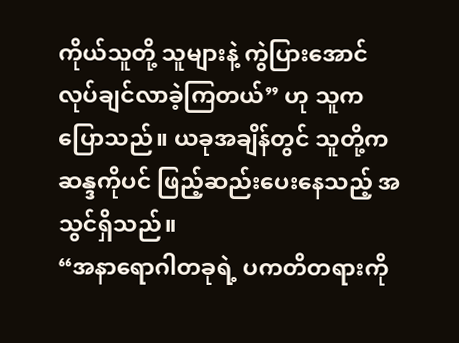ကိုယ်သူတို့ သူများနဲ့ ကွဲပြားအောင် လုပ်ချင်လာခဲ့ကြတယ်” ဟု သူကပြောသည်။ ယခုအချိန်တွင် သူတို့က ဆန္ဒကိုပင် ဖြည့်ဆည်းပေးနေသည့် အသွင်ရှိသည်။
“အနာရောဂါတခုရဲ့ ပကတိတရားကို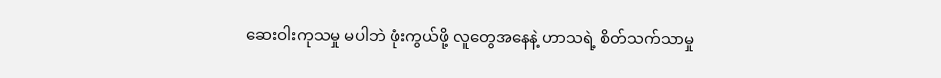ဆေးဝါးကုသမှု မပါဘဲ ဖုံးကွယ်ဖို့ လူတွေအနေနဲ့ ဟာသရဲ့ စိတ်သက်သာမှု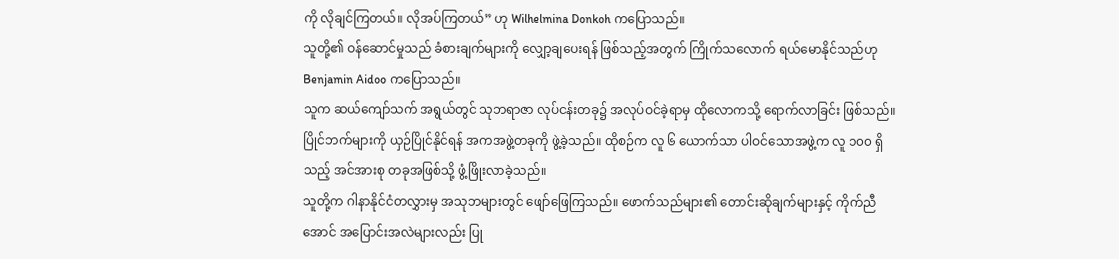ကို လိုချင်ကြတယ်။ လိုအပ်ကြတယ်” ဟု Wilhelmina Donkoh ကပြောသည်။
သူတို့၏ ဝန်ဆောင်မှုသည် ခံစားချက်များကို လျှော့ချပေးရန် ဖြစ်သည့်အတွက် ကြိုက်သလောက် ရယ်မောနိုင်သည်ဟု Benjamin Aidoo ကပြောသည်။
သူက ဆယ်ကျော်သက် အရွယ်တွင် သုဘရာဇာ လုပ်ငန်းတခု၌ အလုပ်ဝင်ခဲ့ရာမှ ထိုလောကသို့ ရောက်လာခြင်း ဖြစ်သည်။ ပြိုင်ဘက်များကို ယှဉ်ပြိုင်နိုင်ရန် အကအဖွဲ့တခုကို ဖွဲ့ခဲ့သည်။ ထိုစဉ်က လူ ၆ ယောက်သာ ပါဝင်သောအဖွဲ့က လူ ၁၀၀ ရှိသည့် အင်အားစု တခုအဖြစ်သို့ ဖွံ့ဖြိုးလာခဲ့သည်။
သူတို့က ဂါနာနိုင်ငံတလွှားမှ အသုဘများတွင် ဖျော်ဖြေကြသည်။ ဖောက်သည်များ၏ တောင်းဆိုချက်များနှင့် ကိုက်ညီအောင် အပြောင်းအလဲများလည်း ပြု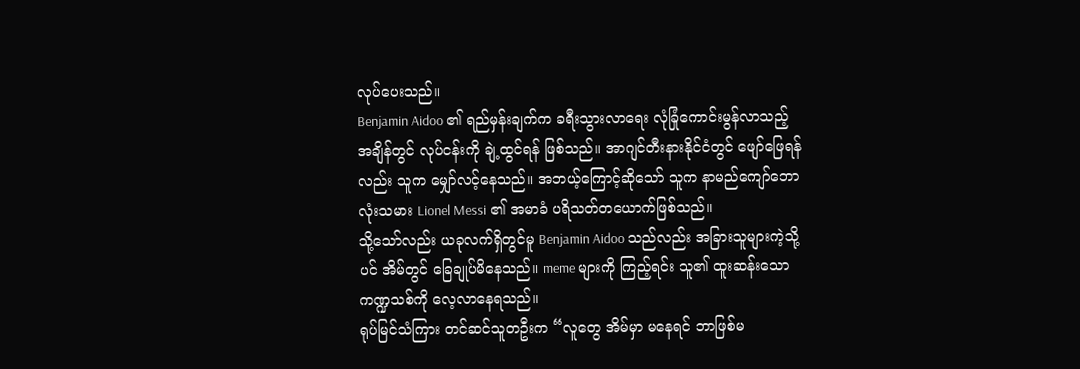လုပ်ပေးသည်။
Benjamin Aidoo ၏ ရည်မှန်းချက်က ခရီးသွားလာရေး လုံခြုံကောင်းမွန်လာသည့် အချိန်တွင် လုပ်ငန်းကို ချဲ့ထွင်ရန် ဖြစ်သည်။ အာဂျင်တီးနားနိုင်ငံတွင် ဖျော်ဖြေရန်လည်း သူက မျှော်လင့်နေသည်။ အဘယ့်ကြောင့်ဆိုသော် သူက နာမည်ကျော်ဘောလုံးသမား Lionel Messi ၏ အမာခံ ပရိသတ်တယောက်ဖြစ်သည်။
သို့သော်လည်း ယခုလက်ရှိတွင်မူ Benjamin Aidoo သည်လည်း အခြားသူများကဲ့သို့ပင် အိမ်တွင် ခြေချုပ်မိနေသည်။ meme များကို ကြည့်ရင်း သူ၏ ထူးဆန်းသော ကဏ္ဍသစ်ကို လေ့လာနေရသည်။
ရုပ်မြင်သံကြား တင်ဆင်သူတဦးက “လူတွေ အိမ်မှာ မနေရင် ဘာဖြစ်မ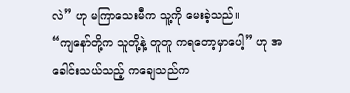လဲ” ဟု မကြာသေးမီက သူ့ကို မေးခဲ့သည်။
“ကျနော်တို့က သူတို့နဲ့ တူတူ ကရတော့မှာပေါ့” ဟု အခေါင်းသယ်သည့် ကချေသည်က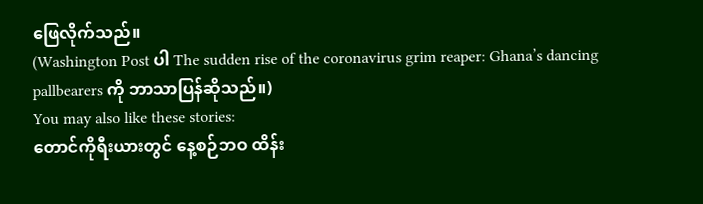ဖြေလိုက်သည်။
(Washington Post ပါ The sudden rise of the coronavirus grim reaper: Ghana’s dancing pallbearers ကို ဘာသာပြန်ဆိုသည်။)
You may also like these stories:
တောင်ကိုရီးယားတွင် နေ့စဉ်ဘဝ ထိန်း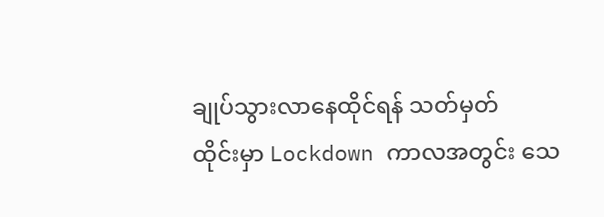ချုပ်သွားလာနေထိုင်ရန် သတ်မှတ်
ထိုင်းမှာ Lockdown ကာလအတွင်း သေ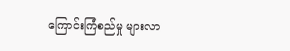ကြောင်းကြံစည်မှု များလာ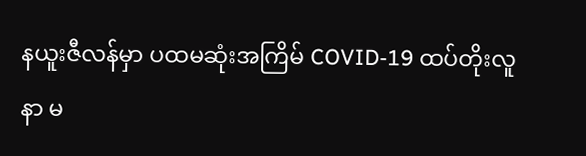နယူးဇီလန်မှာ ပထမဆုံးအကြိမ် COVID-19 ထပ်တိုးလူနာ မ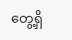တွေ့ရှိ